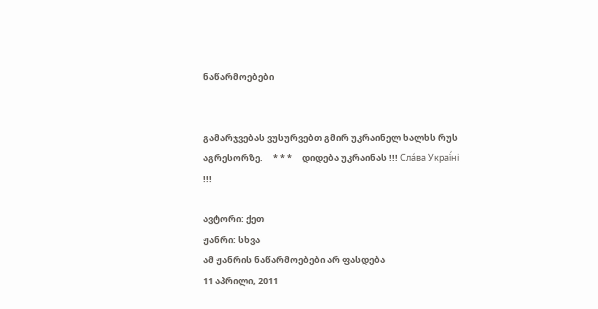ნაწარმოებები


გამარჯვებას ვუსურვებთ გმირ უკრაინელ ხალხს რუს აგრესორზე.     * * *     დიდება უკრაინას !!! Сла́ва Украї́ні !!!

ავტორი: ქეთ
ჟანრი: სხვა
ამ ჟანრის ნაწარმოებები არ ფასდება
11 აპრილი, 2011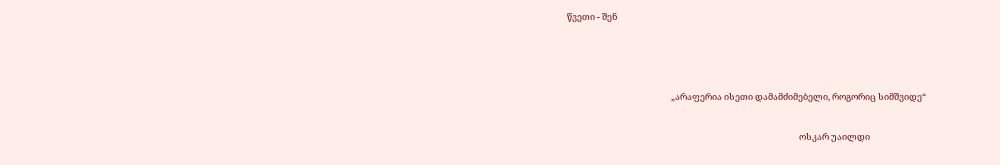წვეთი - შენ



                                                    „არაფერია ისეთი დამამძიმებელი, როგორიც სიმშვიდე“

                                                                                                                    ოსკარ უაილდი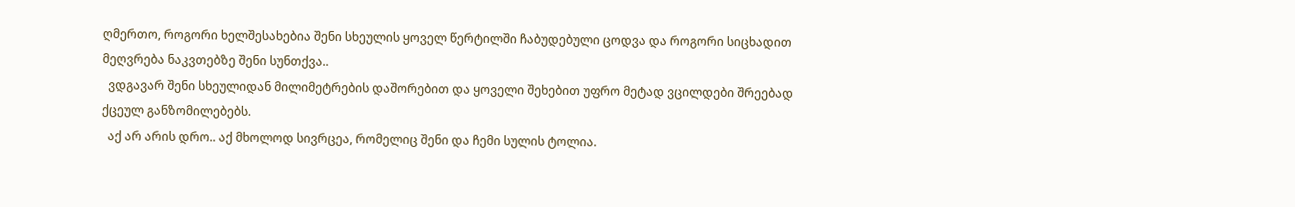ღმერთო, როგორი ხელშესახებია შენი სხეულის ყოველ წერტილში ჩაბუდებული ცოდვა და როგორი სიცხადით მეღვრება ნაკვთებზე შენი სუნთქვა..
  ვდგავარ შენი სხეულიდან მილიმეტრების დაშორებით და ყოველი შეხებით უფრო მეტად ვცილდები შრეებად ქცეულ განზომილებებს.
  აქ არ არის დრო.. აქ მხოლოდ სივრცეა, რომელიც შენი და ჩემი სულის ტოლია.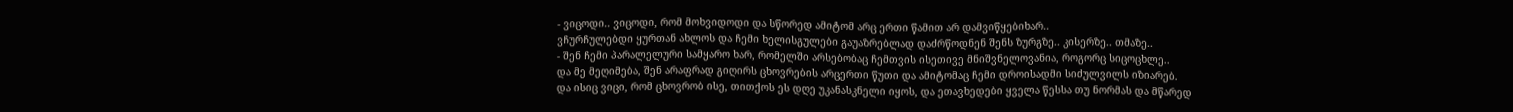- ვიცოდი.. ვიცოდი, რომ მოხვიდოდი და სწორედ ამიტომ არც ერთი წამით არ დამვიწყებიხარ..
ვჩურჩულებდი ყურთან ახლოს და ჩემი ხელისგულები გაუაზრებლად დაძრწოდნენ შენს ზურგზე.. კისერზე.. თმაზე..
- შენ ჩემი პარალელური სამყარო ხარ, რომელში არსებობაც ჩემთვის ისეთივე მნიშვნელოვანია, როგორც სიცოცხლე..
და მე მეღიმება, შენ არაფრად გიღირს ცხოვრების არცერთი წუთი და ამიტომაც ჩემი დროისადმი სიძულვილს იზიარებ.
და ისიც ვიცი, რომ ცხოვრობ ისე, თითქოს ეს დღე უკანასკნელი იყოს, და ეთავხედები ყველა წესსა თუ ნორმას და მწარედ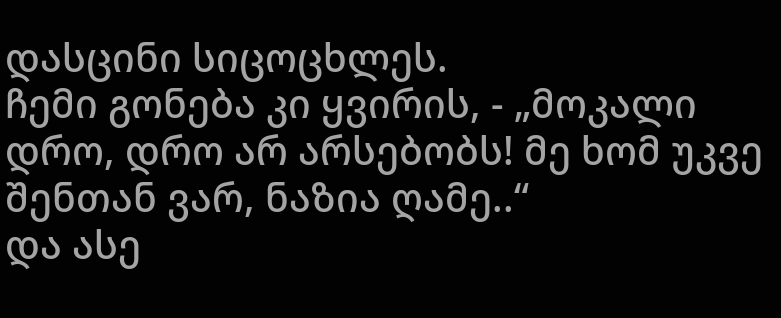დასცინი სიცოცხლეს.
ჩემი გონება კი ყვირის, - „მოკალი დრო, დრო არ არსებობს! მე ხომ უკვე შენთან ვარ, ნაზია ღამე..“
და ასე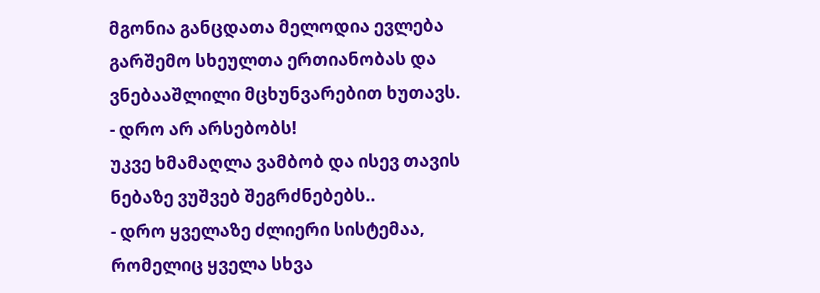მგონია განცდათა მელოდია ევლება გარშემო სხეულთა ერთიანობას და ვნებააშლილი მცხუნვარებით ხუთავს.
- დრო არ არსებობს!
უკვე ხმამაღლა ვამბობ და ისევ თავის ნებაზე ვუშვებ შეგრძნებებს..
- დრო ყველაზე ძლიერი სისტემაა, რომელიც ყველა სხვა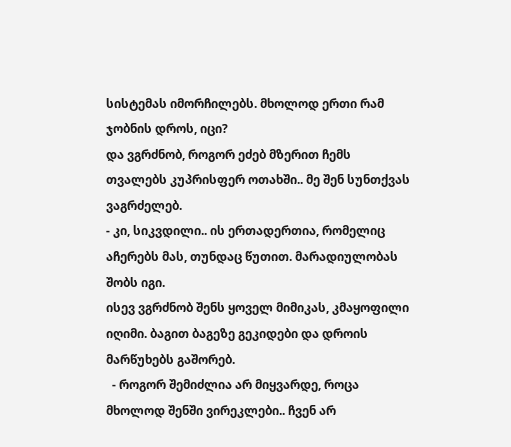სისტემას იმორჩილებს. მხოლოდ ერთი რამ ჯობნის დროს, იცი?
და ვგრძნობ, როგორ ეძებ მზერით ჩემს თვალებს კუპრისფერ ოთახში.. მე შენ სუნთქვას ვაგრძელებ.
- კი, სიკვდილი.. ის ერთადერთია, რომელიც აჩერებს მას, თუნდაც წუთით. მარადიულობას შობს იგი.
ისევ ვგრძნობ შენს ყოველ მიმიკას, კმაყოფილი იღიმი. ბაგით ბაგეზე გეკიდები და დროის მარწუხებს გაშორებ.
  - როგორ შემიძლია არ მიყვარდე, როცა მხოლოდ შენში ვირეკლები.. ჩვენ არ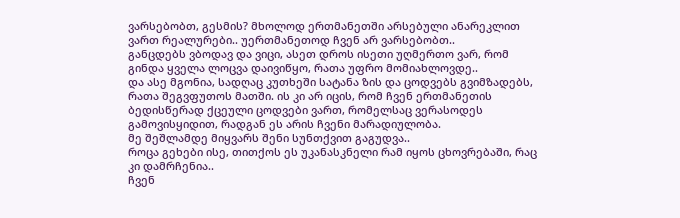ვარსებობთ, გესმის? მხოლოდ ერთმანეთში არსებული ანარეკლით ვართ რეალურები.. უერთმანეთოდ ჩვენ არ ვარსებობთ..
განცდებს ვბოდავ და ვიცი, ასეთ დროს ისეთი უღმერთო ვარ, რომ გინდა ყველა ლოცვა დაივიწყო, რათა უფრო მომიახლოვდე..
და ასე მგონია, სადღაც კუთხეში სატანა ზის და ცოდვებს გვიმზადებს, რათა შეგვფუთოს მათში. ის კი არ იცის, რომ ჩვენ ერთმანეთის ბედისწერად ქცეული ცოდვები ვართ, რომელსაც ვერასოდეს გამოვისყიდით, რადგან ეს არის ჩვენი მარადიულობა.
მე შეშლამდე მიყვარს შენი სუნთქვით გაგუდვა..
როცა გეხები ისე, თითქოს ეს უკანასკნელი რამ იყოს ცხოვრებაში, რაც კი დამრჩენია..
ჩვენ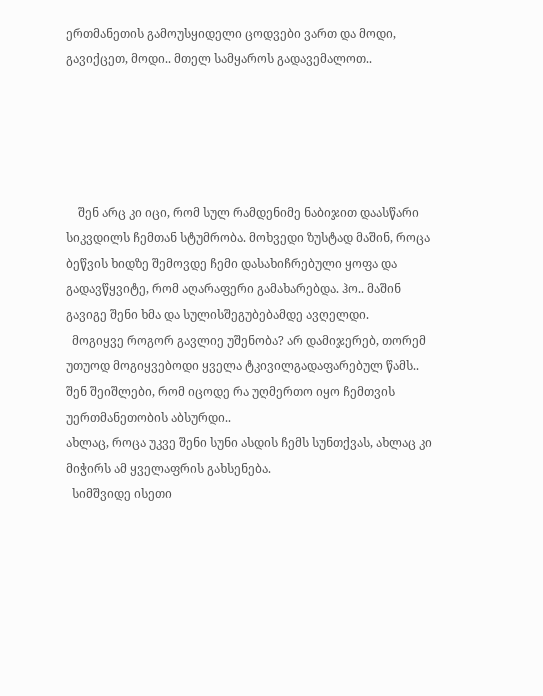ერთმანეთის გამოუსყიდელი ცოდვები ვართ და მოდი, გავიქცეთ, მოდი.. მთელ სამყაროს გადავემალოთ..





    შენ არც კი იცი, რომ სულ რამდენიმე ნაბიჯით დაასწარი სიკვდილს ჩემთან სტუმრობა. მოხვედი ზუსტად მაშინ, როცა ბეწვის ხიდზე შემოვდე ჩემი დასახიჩრებული ყოფა და გადავწყვიტე, რომ აღარაფერი გამახარებდა. ჰო.. მაშინ გავიგე შენი ხმა და სულისშეგუბებამდე ავღელდი.
  მოგიყვე როგორ გავლიე უშენობა? არ დამიჯერებ, თორემ უთუოდ მოგიყვებოდი ყველა ტკივილგადაფარებულ წამს.. შენ შეიშლები, რომ იცოდე რა უღმერთო იყო ჩემთვის უერთმანეთობის აბსურდი..
ახლაც, როცა უკვე შენი სუნი ასდის ჩემს სუნთქვას, ახლაც კი მიჭირს ამ ყველაფრის გახსენება.
  სიმშვიდე ისეთი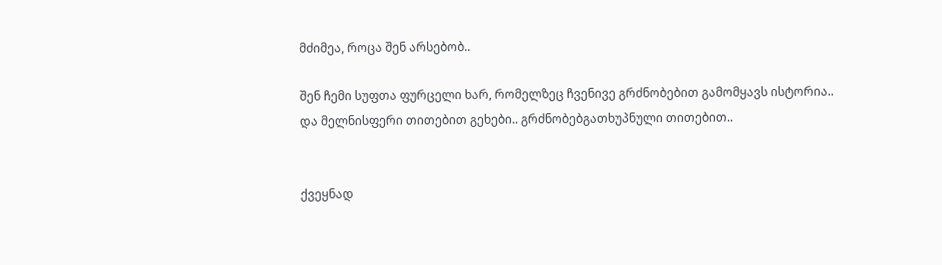მძიმეა, როცა შენ არსებობ..

შენ ჩემი სუფთა ფურცელი ხარ, რომელზეც ჩვენივე გრძნობებით გამომყავს ისტორია..
და მელნისფერი თითებით გეხები.. გრძნობებგათხუპნული თითებით..


ქვეყნად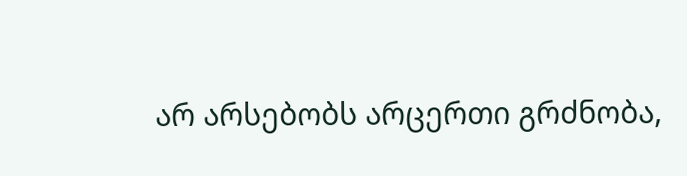არ არსებობს არცერთი გრძნობა,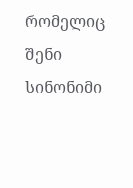რომელიც შენი სინონიმი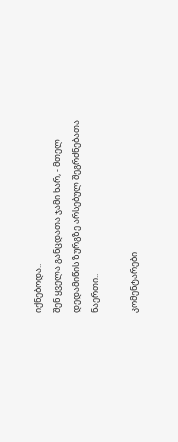იქნებოდა..
შენ ყველა განცდათა ჯამი ხარ, - მთელ დედამიწის ზურგზე არსებულ შეგრძნებათა ნაერთი..

კომენტარები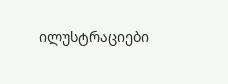ილუსტრაციები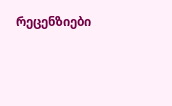რეცენზიები